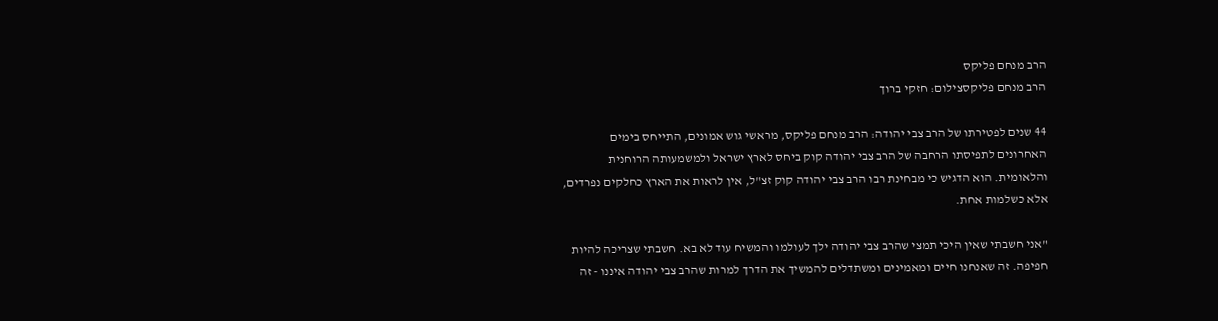הרב מנחם פליקס
הרב מנחם פליקסצילום: חזקי ברוך

44 שנים לפטירתו של הרב צבי יהודה: הרב מנחם פליקס, מראשי גוש אמונים, התייחס בימים האחרונים לתפיסתו הרחבה של הרב צבי יהודה קוק ביחס לארץ ישראל ולמשמעותה הרוחנית והלאומית. הוא הדגיש כי מבחינת רבו הרב צבי יהודה קוק זצ"ל, אין לראות את הארץ כחלקים נפרדים, אלא כשלמות אחת.

"אני חשבתי שאין היכי תמצי שהרב צבי יהודה ילך לעולמו והמשיח עוד לא בא. חשבתי שצריכה להיות חפיפה. זה שאנחנו חיים ומאמינים ומשתדלים להמשיך את הדרך למרות שהרב צבי יהודה איננו - זה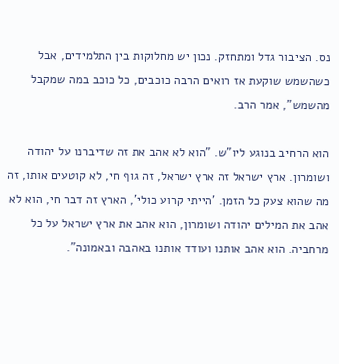נס. הציבור גדל ומתחזק. נכון יש מחלוקות בין התלמידים, אבל כשהשמש שוקעת אז רואים הרבה כוכבים, כל כוכב במה שמקבל מהשמש", אמר הרב.

הוא הרחיב בנוגע ליו"ש. "הוא לא אהב את זה שדיברנו על יהודה ושומרון. ארץ ישראל זה ארץ ישראל, זה גוף חי, לא קוטעים אותו, זה מה שהוא צעק כל הזמן. 'הייתי קרוע כולי', הארץ זה דבר חי, הוא לא אהב את המילים יהודה ושומרון, הוא אהב את ארץ ישראל על כל מרחביה. הוא אהב אותנו ועודד אותנו באהבה ובאמונה".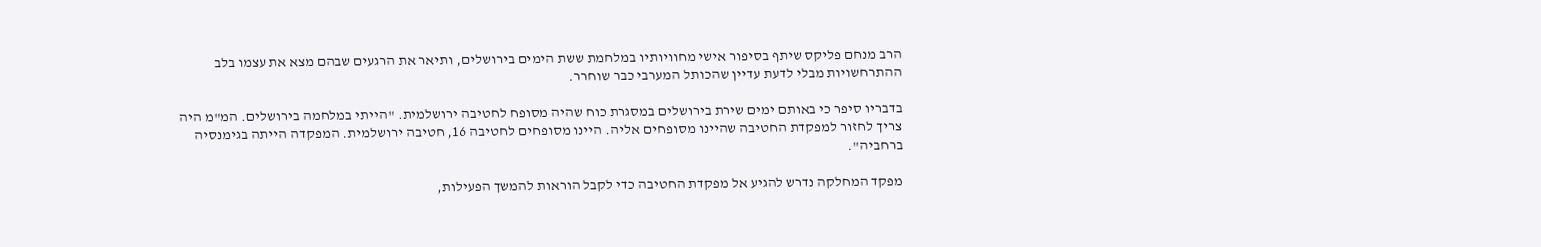הרב מנחם פליקס שיתף בסיפור אישי מחוויותיו במלחמת ששת הימים בירושלים, ותיאר את הרגעים שבהם מצא את עצמו בלב ההתרחשויות מבלי לדעת עדיין שהכותל המערבי כבר שוחרר.

בדבריו סיפר כי באותם ימים שירת בירושלים במסגרת כוח שהיה מסופח לחטיבה ירושלמית. "הייתי במלחמה בירושלים. המ"מ היה צריך לחזור למפקדת החטיבה שהיינו מסופחים אליה. היינו מסופחים לחטיבה 16, חטיבה ירושלמית. המפקדה הייתה בגימנסיה ברחביה".

מפקד המחלקה נדרש להגיע אל מפקדת החטיבה כדי לקבל הוראות להמשך הפעילות,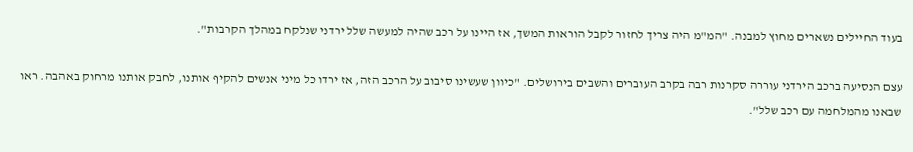בעוד החיילים נשארים מחוץ למבנה. "המ"מ היה צריך לחזור לקבל הוראות המשך, אז היינו על רכב שהיה למעשה שלל ירדני שנלקח במהלך הקרבות".

עצם הנסיעה ברכב הירדני עוררה סקרנות רבה בקרב העוברים והשבים בירושלים. "כיוון שעשינו סיבוב על הרכב הזה, אז ירדו כל מיני אנשים להקיף אותנו, לחבק אותנו מרחוק באהבה. ראו שבאנו מהמלחמה עם רכב שלל".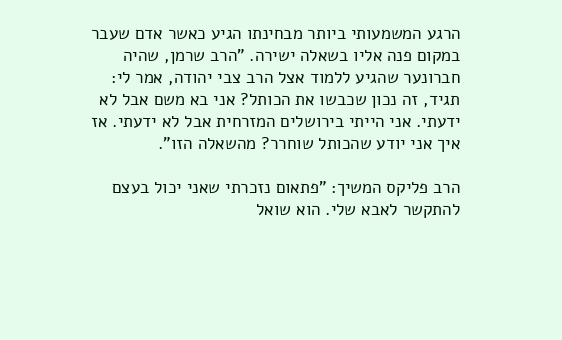הרגע המשמעותי ביותר מבחינתו הגיע כאשר אדם שעבר במקום פנה אליו בשאלה ישירה. "הרב שרמן, שהיה חברונער שהגיע ללמוד אצל הרב צבי יהודה, אמר לי: תגיד, זה נכון שכבשו את הכותל? אני בא משם אבל לא ידעתי. אני הייתי בירושלים המזרחית אבל לא ידעתי. אז איך אני יודע שהכותל שוחרר? מהשאלה הזו".

הרב פליקס המשיך: "פתאום נזכרתי שאני יכול בעצם להתקשר לאבא שלי. הוא שואל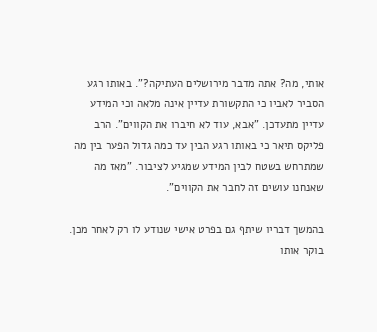אותי, מה? אתה מדבר מירושלים העתיקה?". באותו רגע הסביר לאביו כי התקשורת עדיין אינה מלאה וכי המידע עדיין מתעדכן. "אבא, עוד לא חיברו את הקווים". הרב פליקס תיאר כי באותו רגע הבין עד כמה גדול הפער בין מה שמתרחש בשטח לבין המידע שמגיע לציבור. "מאז מה שאנחנו עושים זה לחבר את הקווים".

בהמשך דבריו שיתף גם בפרט אישי שנודע לו רק לאחר מכן. בוקר אותו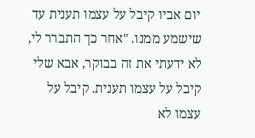יום אביו קיבל על עצמו תענית עד שישמע ממנו. "אחר כך התברר לי, לא ידעתי את זה בבוקר, אבא שלי קיבל על עצמו תענית. קיבל על עצמו לא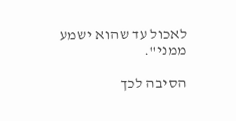לאכול עד שהוא ישמע ממני".

הסיבה לכך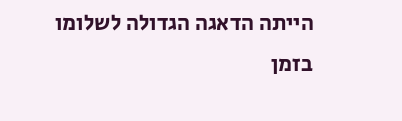הייתה הדאגה הגדולה לשלומו בזמן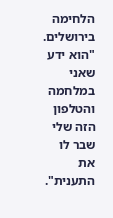הלחימה בירושלים. "הוא ידע שאני במלחמה והטלפון הזה שלי שבר לו את התענית".